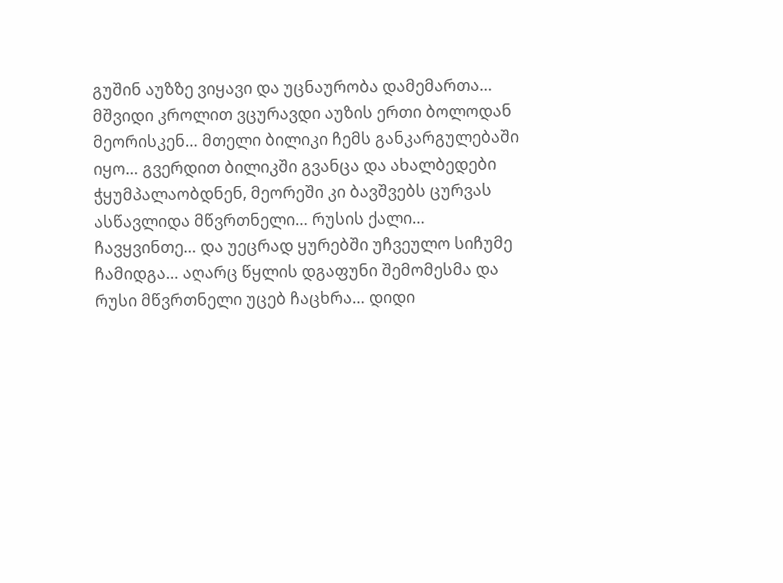გუშინ აუზზე ვიყავი და უცნაურობა დამემართა… მშვიდი კროლით ვცურავდი აუზის ერთი ბოლოდან მეორისკენ… მთელი ბილიკი ჩემს განკარგულებაში იყო… გვერდით ბილიკში გვანცა და ახალბედები ჭყუმპალაობდნენ, მეორეში კი ბავშვებს ცურვას ასწავლიდა მწვრთნელი… რუსის ქალი…
ჩავყვინთე… და უეცრად ყურებში უჩვეულო სიჩუმე ჩამიდგა… აღარც წყლის დგაფუნი შემომესმა და რუსი მწვრთნელი უცებ ჩაცხრა… დიდი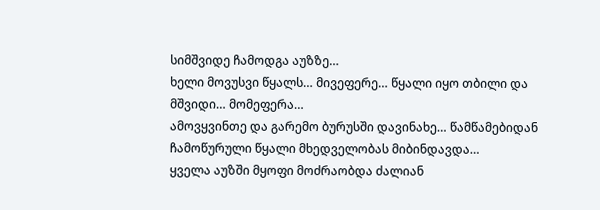სიმშვიდე ჩამოდგა აუზზე…
ხელი მოვუსვი წყალს… მივეფერე… წყალი იყო თბილი და მშვიდი… მომეფერა…
ამოვყვინთე და გარემო ბურუსში დავინახე… წამწამებიდან ჩამოწურული წყალი მხედველობას მიბინდავდა…
ყველა აუზში მყოფი მოძრაობდა ძალიან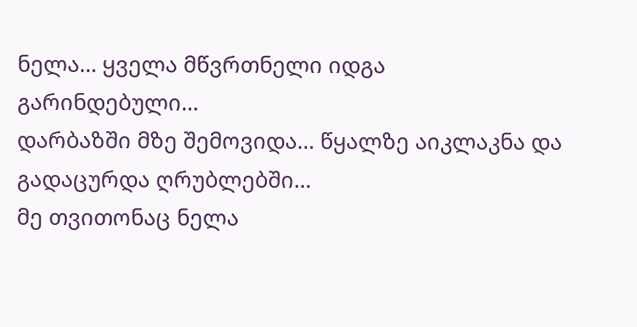ნელა… ყველა მწვრთნელი იდგა გარინდებული…
დარბაზში მზე შემოვიდა… წყალზე აიკლაკნა და გადაცურდა ღრუბლებში…
მე თვითონაც ნელა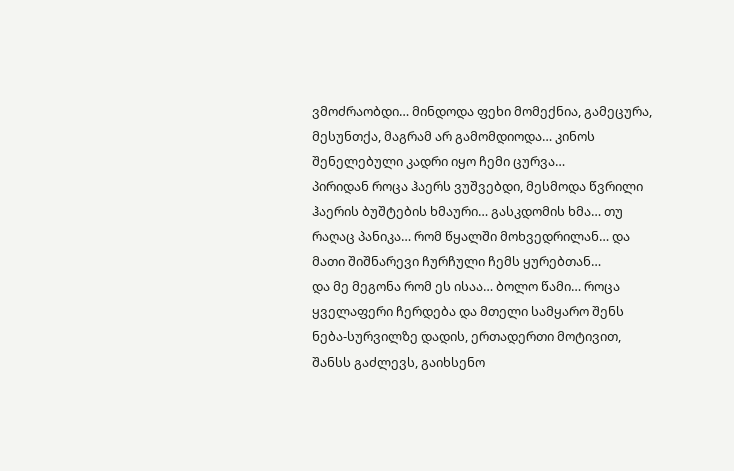ვმოძრაობდი… მინდოდა ფეხი მომექნია, გამეცურა, მესუნთქა, მაგრამ არ გამომდიოდა… კინოს შენელებული კადრი იყო ჩემი ცურვა…
პირიდან როცა ჰაერს ვუშვებდი, მესმოდა წვრილი ჰაერის ბუშტების ხმაური… გასკდომის ხმა… თუ რაღაც პანიკა… რომ წყალში მოხვედრილან… და მათი შიშნარევი ჩურჩული ჩემს ყურებთან…
და მე მეგონა რომ ეს ისაა… ბოლო წამი… როცა ყველაფერი ჩერდება და მთელი სამყარო შენს ნება-სურვილზე დადის, ერთადერთი მოტივით, შანსს გაძლევს, გაიხსენო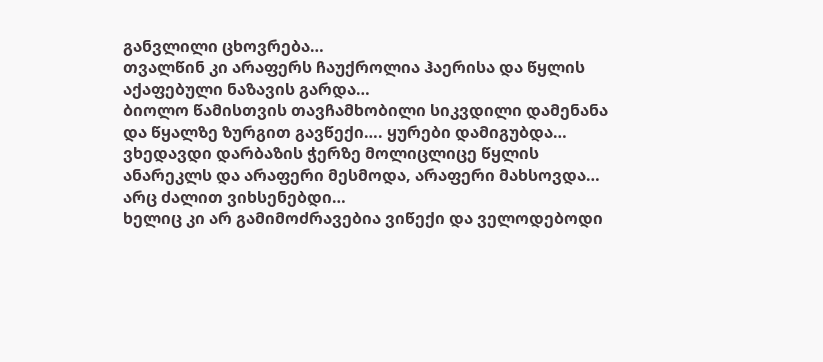განვლილი ცხოვრება…
თვალწინ კი არაფერს ჩაუქროლია ჰაერისა და წყლის აქაფებული ნაზავის გარდა…
ბიოლო წამისთვის თავჩამხობილი სიკვდილი დამენანა და წყალზე ზურგით გავწექი…. ყურები დამიგუბდა… ვხედავდი დარბაზის ჭერზე მოლიცლიცე წყლის ანარეკლს და არაფერი მესმოდა, არაფერი მახსოვდა… არც ძალით ვიხსენებდი…
ხელიც კი არ გამიმოძრავებია ვიწექი და ველოდებოდი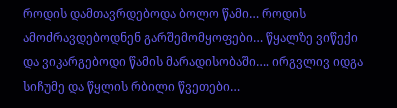როდის დამთავრდებოდა ბოლო წამი… როდის ამოძრავდებოდნენ გარშემომყოფები… წყალზე ვიწექი და ვიკარგებოდი წამის მარადისობაში…. ირგვლივ იდგა სიჩუმე და წყლის რბილი წვეთები…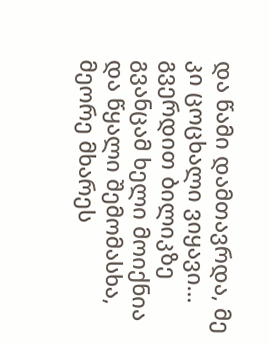და წამი დამთავრდა, მე კი ცოცხალი ვიყავი… გვერდით ბილიკზე გვანცამ ხელი მოიქნია და წყალი შემომასხა, მეორე მხარეს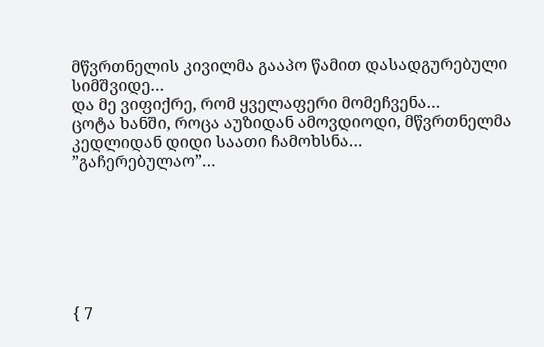მწვრთნელის კივილმა გააპო წამით დასადგურებული სიმშვიდე…
და მე ვიფიქრე, რომ ყველაფერი მომეჩვენა…
ცოტა ხანში, როცა აუზიდან ამოვდიოდი, მწვრთნელმა კედლიდან დიდი საათი ჩამოხსნა…
”გაჩერებულაო”…







{ 7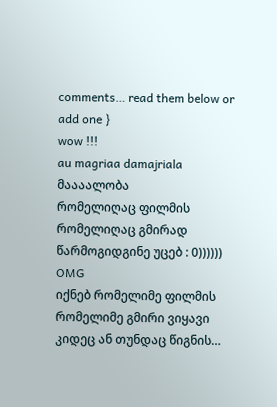comments… read them below or add one }
wow !!!
au magriaa damajriala
მაააალობა
რომელიღაც ფილმის რომელიღაც გმირად წარმოგიდგინე უცებ : 0))))))
OMG
იქნებ რომელიმე ფილმის რომელიმე გმირი ვიყავი კიდეც ან თუნდაც წიგნის…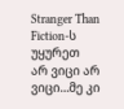Stranger Than Fiction-ს უყურეთ
არ ვიცი არ ვიცი…მე კი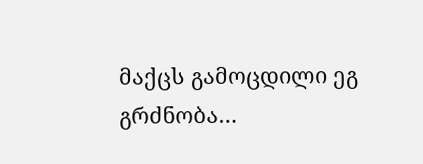მაქცს გამოცდილი ეგ გრძნობა…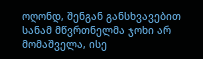ოღონდ, შენგან განსხვავებით სანამ მწვრთნელმა ჯოხი არ მომაშველა, ისე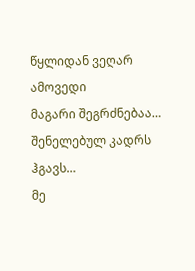წყლიდან ვეღარ ამოვედი
მაგარი შეგრძნებაა… შენელებულ კადრს ჰგავს…
მე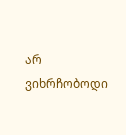არ ვიხრჩობოდი